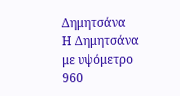Δημητσάνα
Η Δημητσάνα με υψόμετρο 960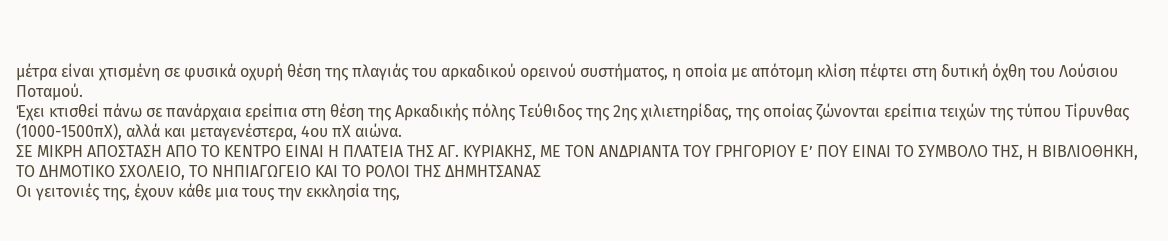μέτρα είναι χτισμένη σε φυσικά οχυρή θέση της πλαγιάς του αρκαδικού ορεινού συστήματος, η οποία με απότομη κλίση πέφτει στη δυτική όχθη του Λούσιου Ποταμού.
Έχει κτισθεί πάνω σε πανάρχαια ερείπια στη θέση της Αρκαδικής πόλης Τεύθιδος της 2ης χιλιετηρίδας, της οποίας ζώνονται ερείπια τειχών της τύπου Τίρυνθας (1000-1500πΧ), αλλά και μεταγενέστερα, 4ου πΧ αιώνα.
ΣΕ ΜΙΚΡΗ ΑΠΟΣΤΑΣΗ ΑΠΟ ΤΟ ΚΕΝΤΡΟ ΕΙΝΑΙ Η ΠΛΑΤΕΙΑ ΤΗΣ ΑΓ. ΚΥΡΙΑΚΗΣ, ΜΕ ΤΟΝ ΑΝΔΡΙΑΝΤΑ ΤΟΥ ΓΡΗΓΟΡΙΟΥ Ε’ ΠΟΥ ΕΙΝΑΙ ΤΟ ΣΥΜΒΟΛΟ ΤΗΣ, Η ΒΙΒΛΙΟΘΗΚΗ, ΤΟ ΔΗΜΟΤΙΚΟ ΣΧΟΛΕΙΟ, ΤΟ ΝΗΠΙΑΓΩΓΕΙΟ ΚΑΙ ΤΟ ΡΟΛΟΙ ΤΗΣ ΔΗΜΗΤΣΑΝΑΣ
Οι γειτονιές της, έχουν κάθε μια τους την εκκλησία της,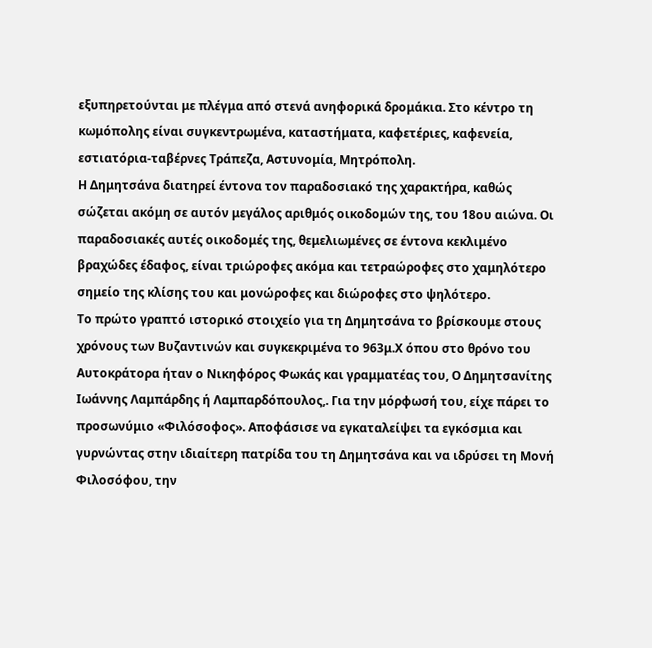εξυπηρετούνται με πλέγμα από στενά ανηφορικά δρομάκια. Στο κέντρο τη κωμόπολης είναι συγκεντρωμένα, καταστήματα, καφετέριες, καφενεία, εστιατόρια-ταβέρνες Τράπεζα, Αστυνομία, Μητρόπολη.
Η Δημητσάνα διατηρεί έντονα τον παραδοσιακό της χαρακτήρα, καθώς σώζεται ακόμη σε αυτόν μεγάλος αριθμός οικοδομών της, του 18ου αιώνα. Οι παραδοσιακές αυτές οικοδομές της, θεμελιωμένες σε έντονα κεκλιμένο βραχώδες έδαφος, είναι τριώροφες ακόμα και τετραώροφες στο χαμηλότερο σημείο της κλίσης του και μονώροφες και διώροφες στο ψηλότερο.
Το πρώτο γραπτό ιστορικό στοιχείο για τη Δημητσάνα το βρίσκουμε στους χρόνους των Βυζαντινών και συγκεκριμένα το 963μ.Χ όπου στο θρόνο του Αυτοκράτορα ήταν ο Νικηφόρος Φωκάς και γραμματέας του, Ο Δημητσανίτης Ιωάννης Λαμπάρδης ή Λαμπαρδόπουλος,. Για την μόρφωσή του, είχε πάρει το προσωνύμιο «Φιλόσοφος». Αποφάσισε να εγκαταλείψει τα εγκόσμια και γυρνώντας στην ιδιαίτερη πατρίδα του τη Δημητσάνα και να ιδρύσει τη Μονή Φιλοσόφου, την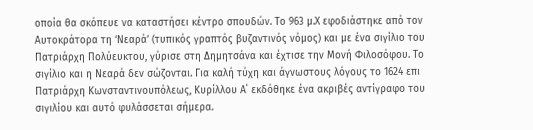οποία θα σκόπευε να καταστήσει κέντρο σπουδών. Το 963 μ.Χ εφοδιάστηκε από τον Αυτοκράτορα τη ‘Νεαρά’ (τυπικός γραπτός βυζαντινός νόμος) και με ένα σιγίλιο του Πατριάρχη Πολύευκτου, γύρισε στη Δημητσάνα και έχτισε την Μονή Φιλοσόφου. Το σιγίλιο και η Νεαρά δεν σώζονται. Για καλή τύχη και άγνωστους λόγους το 1624 επι Πατριάρχη Κωνσταντινουπόλεως, Κυρίλλου Α΄ εκδόθηκε ένα ακριβές αντίγραφο του σιγιλίου και αυτό φυλάσσεται σήμερα.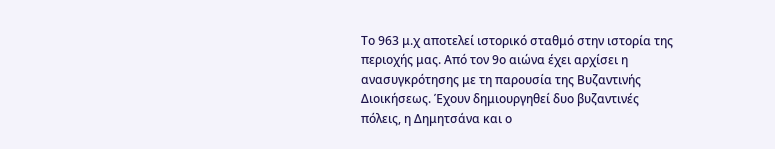Το 963 μ.χ αποτελεί ιστορικό σταθμό στην ιστορία της περιοχής μας. Από τον 9ο αιώνα έχει αρχίσει η ανασυγκρότησης με τη παρουσία της Βυζαντινής Διοικήσεως. Έχουν δημιουργηθεί δυο βυζαντινές πόλεις, η Δημητσάνα και ο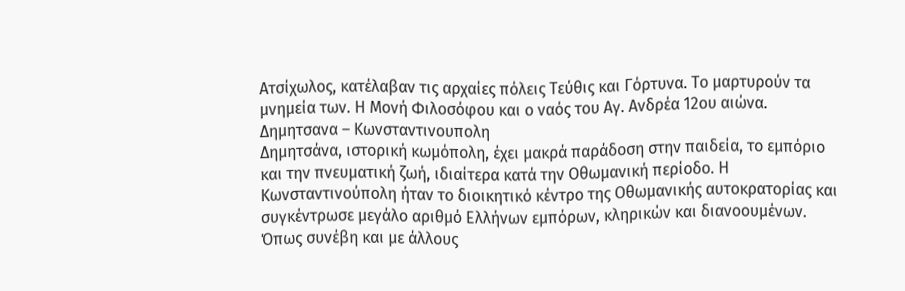Ατσίχωλος, κατέλαβαν τις αρχαίες πόλεις Τεύθις και Γόρτυνα. Το μαρτυρούν τα μνημεία των. Η Μονή Φιλοσόφου και ο ναός του Αγ. Ανδρέα 12ου αιώνα.
Δημητσανα – Κωνσταντινουπολη
Δημητσάνα, ιστορική κωμόπολη, έχει μακρά παράδοση στην παιδεία, το εμπόριο και την πνευματική ζωή, ιδιαίτερα κατά την Οθωμανική περίοδο. Η Κωνσταντινούπολη ήταν το διοικητικό κέντρο της Οθωμανικής αυτοκρατορίας και συγκέντρωσε μεγάλο αριθμό Ελλήνων εμπόρων, κληρικών και διανοουμένων. Όπως συνέβη και με άλλους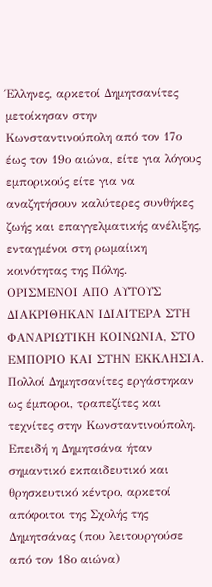Έλληνες, αρκετοί Δημητσανίτες μετοίκησαν στην Κωνσταντινούπολη από τον 17ο έως τον 19ο αιώνα, είτε για λόγους εμπορικούς είτε για να αναζητήσουν καλύτερες συνθήκες ζωής και επαγγελματικής ανέλιξης, ενταγμένοι στη ρωμαίικη κοινότητας της Πόλης.
ΟΡΙΣΜΕΝΟΙ ΑΠΟ ΑΥΤΟΥΣ ΔΙΑΚΡΙΘΗΚΑΝ ΙΔΙΑΙΤΕΡΑ ΣΤΗ ΦΑΝΑΡΙΩΤΙΚΗ ΚΟΙΝΩΝΙΑ, ΣΤΟ ΕΜΠΟΡΙΟ ΚΑΙ ΣΤΗΝ ΕΚΚΛΗΣΙΑ.
Πολλοί Δημητσανίτες εργάστηκαν ως έμποροι, τραπεζίτες και τεχνίτες στην Κωνσταντινούπολη. Επειδή η Δημητσάνα ήταν σημαντικό εκπαιδευτικό και θρησκευτικό κέντρο, αρκετοί απόφοιτοι της Σχολής της Δημητσάνας (που λειτουργούσε από τον 18ο αιώνα)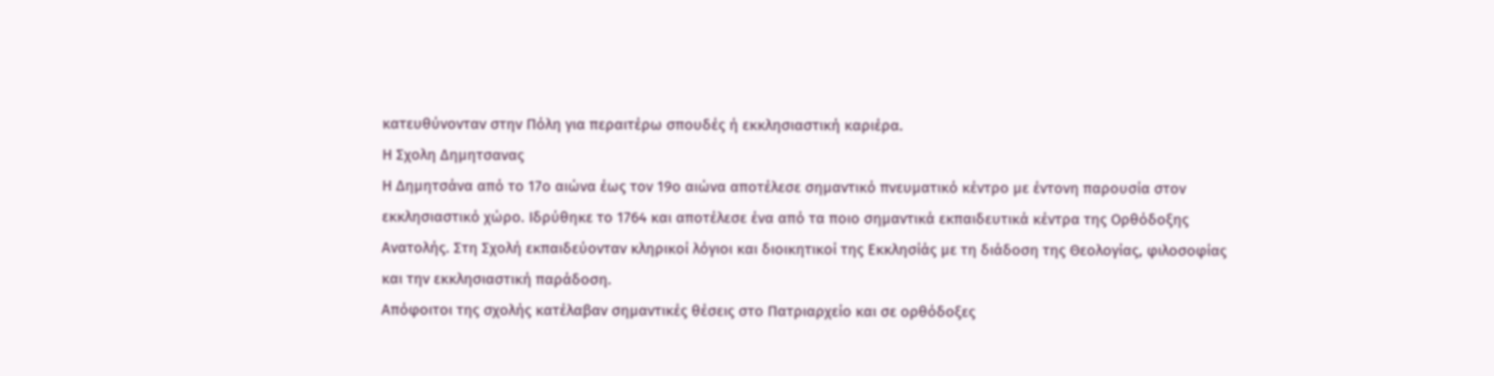κατευθύνονταν στην Πόλη για περαιτέρω σπουδές ή εκκλησιαστική καριέρα.
Η Σχολη Δημητσανας
Η Δημητσάνα από το 17ο αιώνα έως τον 19ο αιώνα αποτέλεσε σημαντικό πνευματικό κέντρο με έντονη παρουσία στον εκκλησιαστικό χώρο. Ιδρύθηκε το 1764 και αποτέλεσε ένα από τα ποιο σημαντικά εκπαιδευτικά κέντρα της Ορθόδοξης Ανατολής. Στη Σχολή εκπαιδεύονταν κληρικοί λόγιοι και διοικητικοί της Εκκλησίάς με τη διάδοση της Θεολογίας, φιλοσοφίας και την εκκλησιαστική παράδοση.
Απόφοιτοι της σχολής κατέλαβαν σημαντικές θέσεις στο Πατριαρχείο και σε ορθόδοξες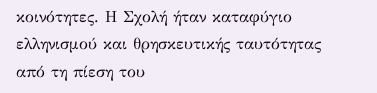κοινότητες. Η Σχολή ήταν καταφύγιο ελληνισμού και θρησκευτικής ταυτότητας από τη πίεση του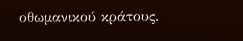οθωμανικού κράτους.